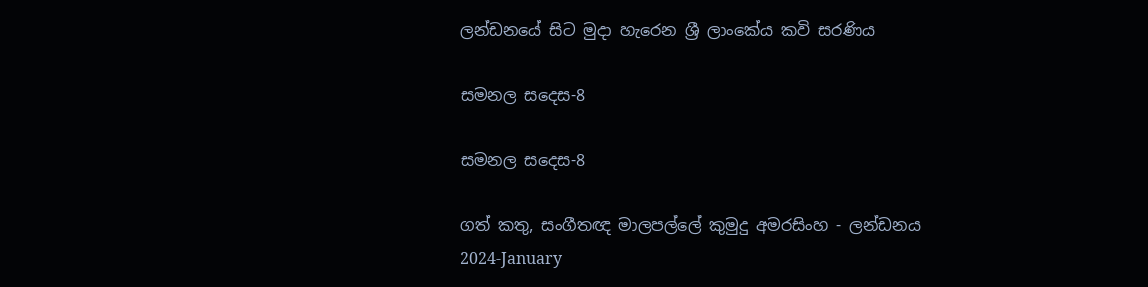ලන්ඩනයේ සිට මුදා හැරෙන ශ්‍රී ලාංකේය කවි සරණිය

සමනල සදෙස-8

සමනල සදෙස-8

ගත් කතු, සංගීතඥ මාලපල්ලේ කුමුදු අමරසිංහ - ලන්ඩනය
2024-January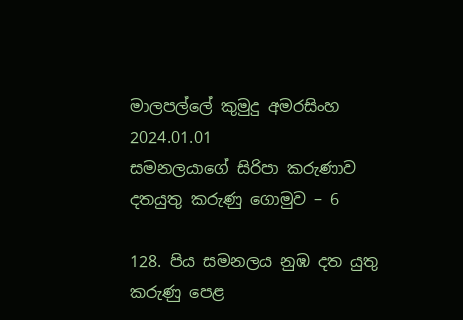මාලපල්ලේ කුමුදු අමරසිංහ
2024.01.01
සමනලයාගේ සිරිපා කරුණාව
දතයුතු කරුණු ගොමුව – 6

128. පිය සමනලය නුඹ දත යුතු කරුණු පෙළ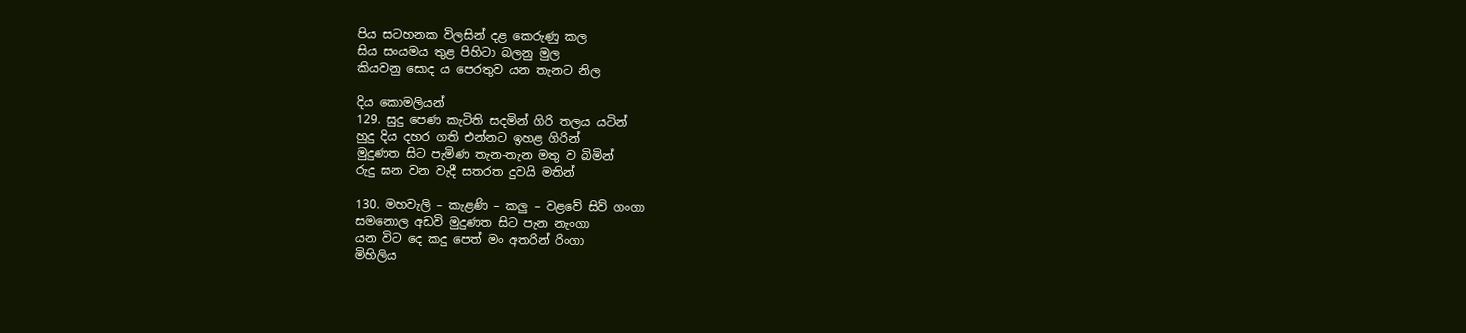පිය සටහනක විලසින් දළ කෙරුණු කල
සිය සංයමය තුළ පිහිටා බලනු මුල
කියවනු සොද ය පෙරතුව යන තැනට නිල

දිය කොමලියන්
129. සුදු පෙණ කැටිති සදමින් ගිරි තලය යටින්
හුදු දිය දහර ගති එන්නට ඉහළ ගිරින්
මුදුණත සිට පැමිණ තැන-තැන මතු ව බිමින්
රුදු ඝන වන වැදී සතරත දුවයි මතින්

130. මහවැලි – කැළණි – කලු – වළවේ සිව් ගංගා
සමනොල අඩවි මුදුණත සිට පැන නැංගා
යන විට දෙ කදු පෙත් මං අතරින් රිංගා
මිහිලිය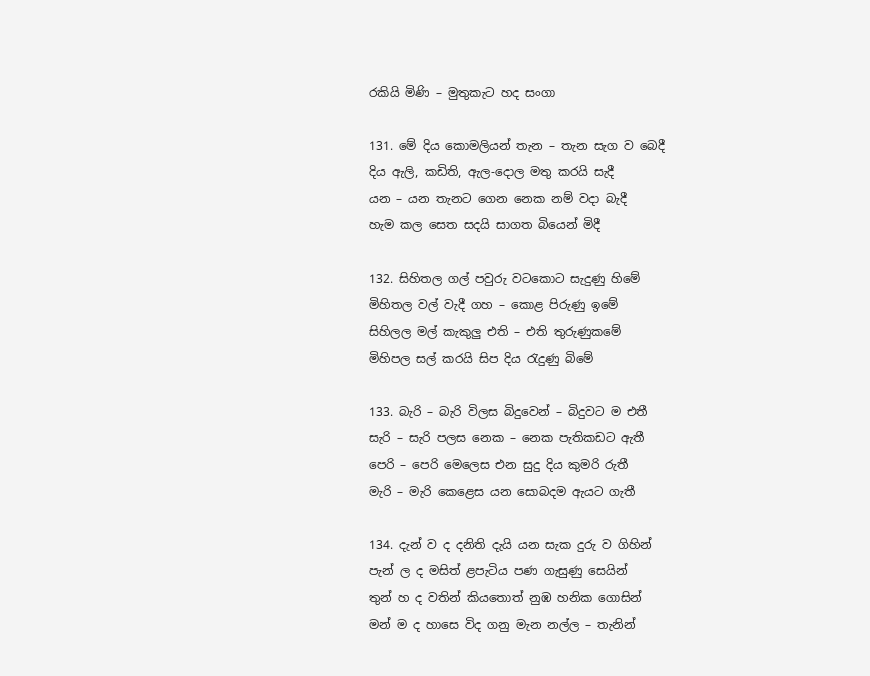රකියි මිණි – මුතුකැට හද සංගා

131. මේ දිය කොමලියන් තැන – තැන සැග ව බෙදී
දිය ඇලි, කඩිති, ඇල-දොල මතු කරයි සැදී
යන – යන තැනට ගෙන නෙක නම් වදා බැදී
හැම කල සෙත සදයි සාගත බියෙන් මිදී

132. සිහිතල ගල් පවුරු වටකොට සැදුණු හිමේ
මිහිතල වල් වැදී ගහ – කොළ පිරුණු ඉමේ
සිහිලල මල් කැකුලු එති – එති තුරුණුකමේ
මිහිපල සල් කරයි සිප දිය රැදුණු බිමේ

133. බැරි – බැරි විලස බිදුවෙන් – බිදුවට ම එතී
සැරි – සැරි පලස නෙක – නෙක පැතිකඩට ඇතී
පෙරි – පෙරි මෙලෙස එන සුදු දිය කුමරි රුතී
මැරි – මැරි කෙළෙස යන සොබදම ඇයට ගැතී

134. දැන් ව ද දනිති දැයි යන සැක දුරු ව ගිහින්
පැන් ල ද මසිත් ළපැටිය පණ ගැසුණු සෙයින්
තුන් හ ද වතින් කියතොත් නුඹ හනික ගොසින්
මන් ම ද හාසෙ විද ගනු මැන නල්ල – තැනින්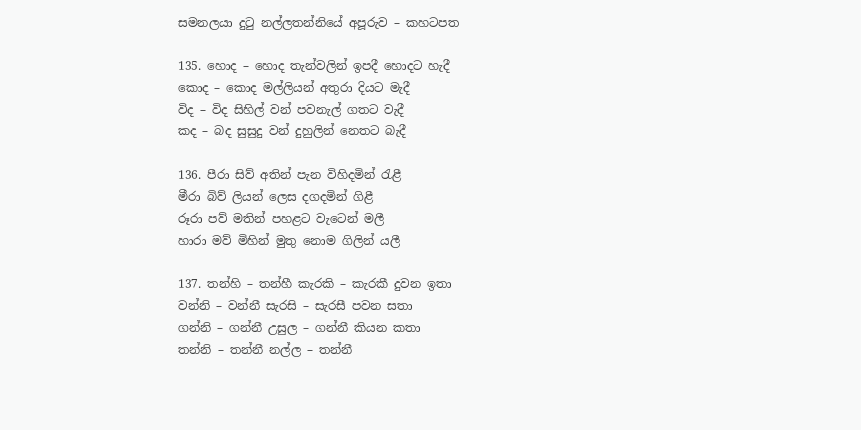සමනලයා දුටු නල්ලතන්නියේ අපූරුව – කහටපත

135. හොද – හොද තැන්වලින් ඉපදී හොදට හැදී
කොද – කොද මල්ලියන් අතුරා දියට මැදී
විද – විද සිහිල් වන් පවනැල් ගතට වැදී
කද – බද සුසුදු වන් දුහුලින් නෙතට බැදී

136. පීරා සිව් අතින් පැන විහිදමින් රැළී
මීරා බිව් ලියන් ලෙස දගදමින් ගිළී
රූරා පව් මතින් පහළට වැටෙන් මලී
හාරා මව් මිහින් මුතු නොම ගිලින් යලී

137. තන්හි – තන්හී කැරකි – කැරකී දුවන ඉතා
වන්නි – වන්නී සැරසි – සැරසී පවන සතා
ගන්නි – ගන්නී උසුල – ගන්නී කියන කතා
තන්නි – තන්නී නල්ල – තන්නී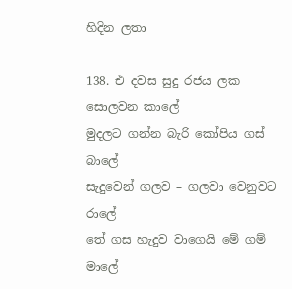හිදින ලතා

138. එ දවස සුදු රජය ලක සොලවන කාලේ
මුදලට ගන්න බැරි කෝපිය ගස් බාලේ
සැදුවෙන් ගලව – ගලවා වෙනුවට රාලේ
තේ ගස හැදුව වාගෙයි මේ ගම් මාලේ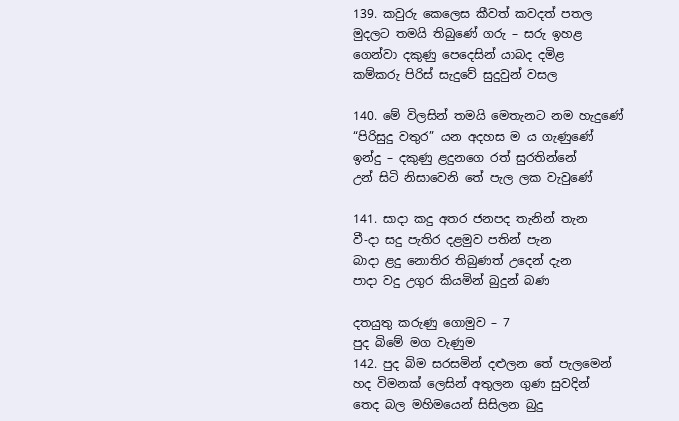139. කවුරු කෙලෙස කීවත් කවදත් පතල
මුදලට තමයි තිබුණේ ගරු – සරු ඉහළ
ගෙන්වා දකුණු පෙදෙසින් යාබද දමිළ
කම්කරු පිරිස් සැදුවේ සුදුවුන් වසල

140. මේ විලසින් තමයි මෙතැනට නම හැදුණේ
“පිරිසුදු වතුර” යන අදහස ම ය ගැණුණේ
ඉන්දු – දකුණු ළදුනගෙ රත් සුරතින්නේ
උන් සිටි නිසාවෙනි තේ පැල ලක වැවුණේ

141. සාදා කදු අතර ජනපද තැනින් තැන
වී-දා සදු පැතිර දළමුව පතින් පැන
බාදා ළදු නොතිර තිබුණත් උදෙන් දැන
පාදා වදු උගුර කියමින් බුදුන් බණ

දතයුතු කරුණු ගොමුව – 7
පුද බිමේ මග වැණුම
142. පුද බිම සරසමින් දළුලන තේ පැලමෙන්
හද විමනක් ලෙසින් අතුලන ගුණ සුවදින්
තෙද බල මහිමයෙන් සිසිලන බුදු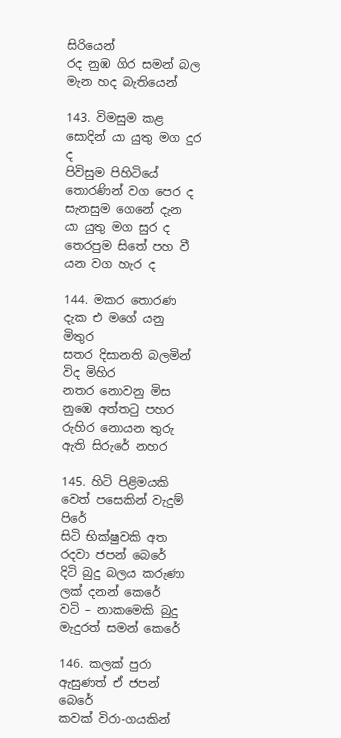සිරියෙන්
රද නුඹ ගිර සමන් බල මැන හද බැතියෙන්

143. විමසුම කළ සොදින් යා යුතු මග දුර ද
පිවිසුම පිහිටියේ තොරණින් වග පෙර ද
සැනසුම ගෙනේ දැන යා යුතු මග සුර ද
තෙරපුම සිතේ පහ වී යන වග හැර ද

144. මකර තොරණ දැක එ මගේ යනු මිතුර
සතර දිසානති බලමින් විද මිහිර
නතර නොවනු මිස නුඹෙ අත්තටු පහර
රුහිර නොයන තුරු ඇති සිරුරේ නහර

145. හිටි පිළිමයකි වෙත් පසෙකින් වැදුම් පිරේ
සිටි භික්ෂුවකි අත රදවා ජපන් බෙරේ
දිටි බුදු බලය කරුණා ලක් දනන් කෙරේ
වටි – නාකමෙකි බුදු මැදුරත් සමන් කෙරේ

146. කලක් පුරා ඇසුණත් ඒ ජපන් බෙරේ
කවක් විරා-ගයකින්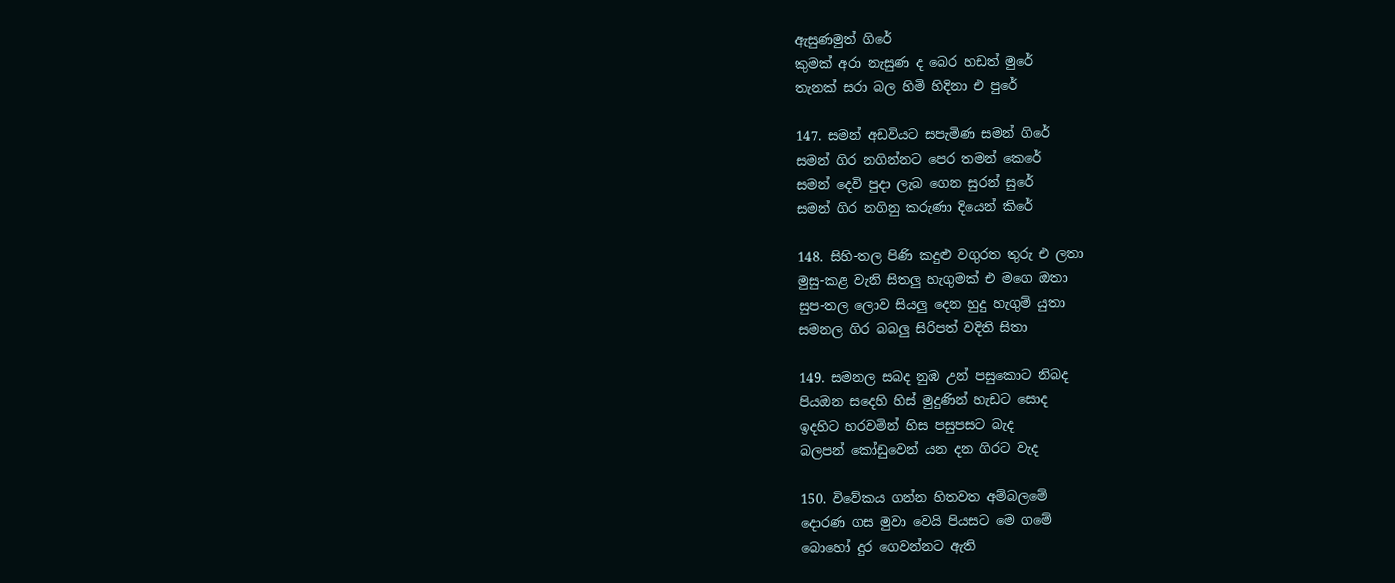ඇසුණමුත් ගිරේ
කුමක් අරා නැසුණ ද බෙර හඩත් මුරේ
තැනක් සරා බල හිමි හිදිනා එ පුරේ

147. සමන් අඩවියට සපැමිණ සමන් ගිරේ
සමන් ගිර නගින්නට පෙර තමන් කෙරේ
සමන් දෙවි පුදා ලැබ ගෙන සුරන් සුරේ
සමන් ගිර නගිනු කරුණා දියෙන් කිරේ

148. සිහි-තල පිණි කදුළු වගුරත තුරු එ ලතා
මුසු-කළ වැනි සිතලු හැගුමක් එ මගෙ ඔතා
සුප-තල ලොව සියලු දෙන හුදු හැගුම් යුතා
සමනල ගිර බබලු සිරිපත් වදිති සිතා

149. සමනල සබද නුඹ උන් පසුකොට නිබද
පියඔන සදෙහි හිස් මුදුණින් හැඩට සොද
ඉදහිට හරවමින් හිස පසුපසට බැද
බලපන් කෝඩුවෙන් යන දන ගිරට වැද

150. විවේකය ගන්න හිතවත අම්බලමේ
දොරණ ගස මුවා වෙයි පියසට මෙ ගමේ
බොහෝ දුර ගෙවන්නට ඇති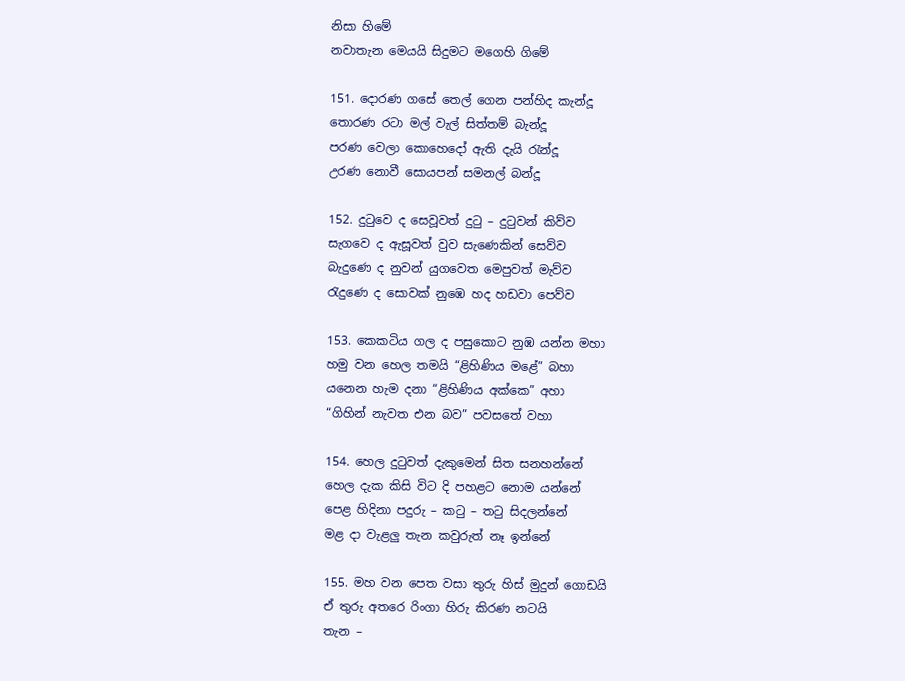නිසා හිමේ
නවාතැන මෙයයි සිදුමට මගෙහි ගිමේ

151. දොරණ ගසේ තෙල් ගෙන පන්හිද කැන්දූ
තොරණ රටා මල් වැල් සිත්තම් බැන්දූ
පරණ වෙලා කොහෙදෝ ඇති දැයි රැන්දූ
උරණ නොවී සොයපන් සමනල් බන්දූ

152. දුටුවෙ ද සෙවූවත් දුටු – දුටුවන් කිව්ව
සැගවෙ ද ඇසූවත් වුව සැණෙකින් සෙව්ව
බැදුණෙ ද නුවන් යුගවෙත මෙපුවත් මැව්ව
රැදුණෙ ද සොවක් නුඹෙ හද හඩවා පෙව්ව

153. කෙකටිය ගල ද පසුකොට නුඹ යන්න මහා
හමු වන හෙල තමයි “ළිහිණිය මළේ” බහා
යනෙන හැම දනා “ළිහිණිය අක්කෙ” අහා
“ගිහින් නැවත එන බව” පවසතේ වහා

154. හෙල දුටුවත් දැකුමෙන් සිත සනහන්නේ
හෙල දැක කිසි විට දි පහළට නොම යන්නේ
පෙළ හිදිනා පදුරු – කටු – තටු සිදලන්නේ
මළ දා වැළලු තැන කවුරුත් නෑ ඉන්නේ

155. මහ වන පෙත වසා තුරු හිස් මුදුන් ගොඩයි
ඒ තුරු අතරෙ රිංගා හිරු කිරණ නටයි
තැන –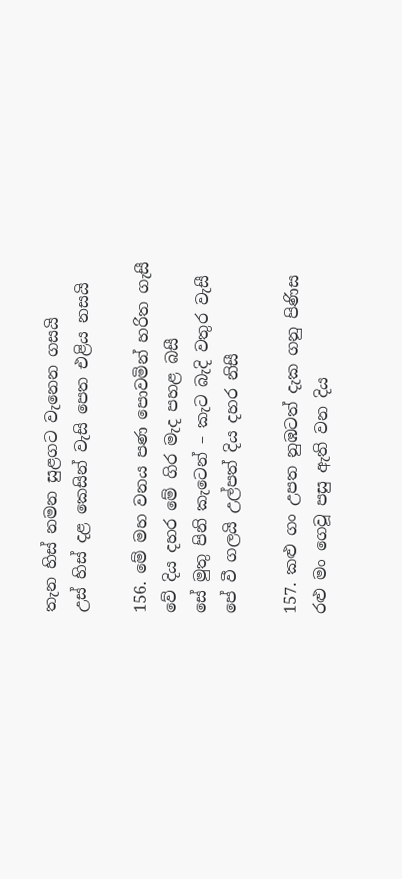තැන හිස් නමන සුළගට වැනෙන ගසයි
උස් හිස් දළ කෙසින් වැසි පෙත එළිය නසයි

156. මේ මහ වනය පණ පොවමින් හ‌රිත ගැසී
වේ දිය දහර මේ ගිර මැද පහළ බසී
සේ මුතු පිනි කැටෙන් – කැට බැදි වතුර වැසී
පේ වී ගලයි උල්පත් දිය දහර නිසී

157. කළු ගං උපත නුඹටත් දැක ගනු පිණිස
රළු මං ගෙවූ පසු ඇති වන දිය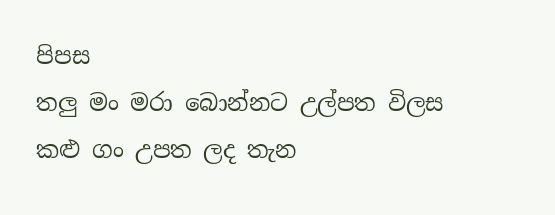පිපස
තලු මං මරා බොන්නට උල්පත විලස
කළු ගං උපත ලද තැන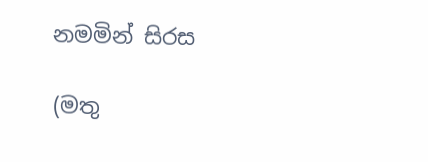නමමින් සිරස

(මතු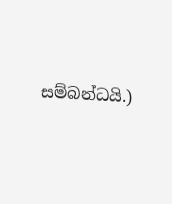සම්බන්ධයි.)